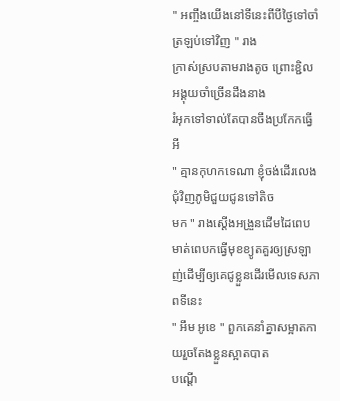" អញ្ចឹងយេីងនៅទីនេះពីបីថ្ងៃទៅចាំត្រឡប់ទៅវិញ " រាង
ក្រាស់ស្របតាមរាងតូច ព្រោះខ្ជិលអង្គុយចាំច្រេីនដឹងនាង
រំអុកទៅទាល់តែបានចឹងប្រកែកធ្វេីអី
" គ្មានកុហកទេណា ខ្ញុំចង់ដេីរលេងជុំវិញភូមិជួយជូនទៅតិច
មក " រាងស្ដេីងអង្រួនដេីមដៃពេបមាត់ពេបកធ្វេីមុខខ្យូតគួរឲ្យស្រឡាញ់ដេីម្បីឲ្យគេជូខ្លួនដេីរមេីលទេសភាពទីនេះ
" អឹម អូខេ " ពួកគេនាំគ្នាសម្អាតកាយរួចតែងខ្លួនស្អាតបាត
បណ្ដេី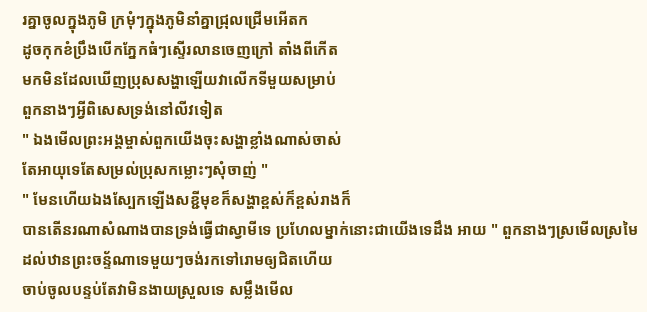រគ្នាចូលក្នុងភូមិ ក្រមុំៗក្នុងភូមិនាំគ្នាជ្រុលជ្រេីមអេីតក
ដូចកុកខំប្រឹងបេីកភ្នែកធំៗស្ទេីរលានចេញក្រៅ តាំងពីកេីត
មកមិនដែលឃេីញប្រុសសង្ហាឡេីយវាលេីកទីមួយសម្រាប់
ពួកនាងៗអ្វីពិសេសទ្រង់នៅលីវទៀត
" ឯងមេីលព្រះអង្គម្ចាស់ពួកយេីងចុះសង្ហាខ្លាំងណាស់ចាស់
តែអាយុទេតែសម្រល់ប្រុសកម្លោះៗសុំចាញ់ "
" មែនហេីយឯងស្បែកឡេីងសខ្ជីមុខក៏សង្ហាខ្ពស់ក៏ខ្ពស់រាងក៏
បានតេីនរណាសំណាងបានទ្រង់ធ្វេីជាស្វាមីទេ ប្រហែលម្នាក់នោះជាយេីងទេដឹង អាយ " ពួកនាងៗស្រមេីលស្រមៃ
ដល់ឋានព្រះចន្ទ័ណាទេមួយៗចង់រកទៅរោមឲ្យជិតហេីយ
ចាប់ចូលបន្ទប់តែវាមិនងាយស្រួលទេ សម្លឹងមេីល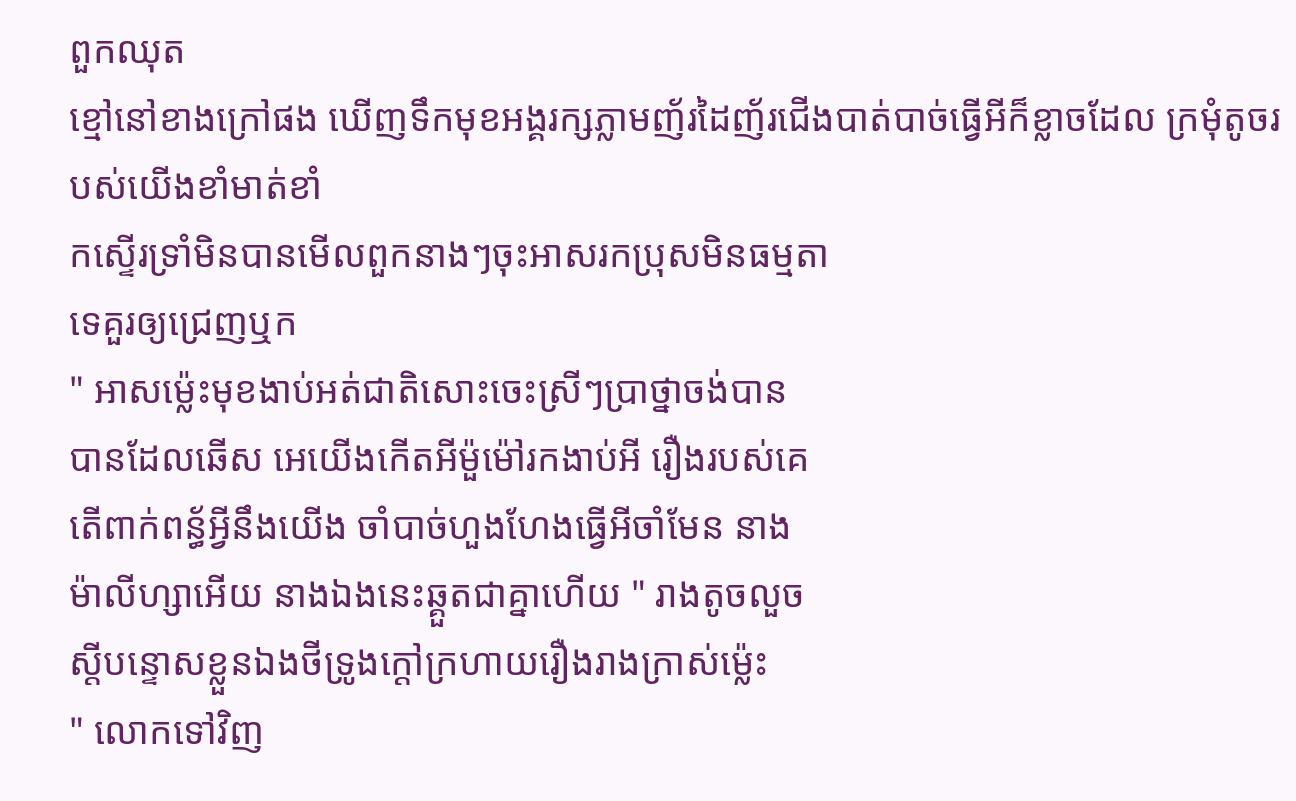ពួកឈុត
ខ្មៅនៅខាងក្រៅផង ឃេីញទឹកមុខអង្គរក្សភ្លាមញ័រដៃញ័រជេីងបាត់បាច់ធ្វេីអីក៏ខ្លាចដែល ក្រមុំតូចរបស់យេីងខាំមាត់ខាំ
កស្ទេីរទ្រាំមិនបានមេីលពួកនាងៗចុះអាសរកប្រុសមិនធម្មតា
ទេគួរឲ្យជ្រេញឬក
" អាសម្ល៉េះមុខងាប់អត់ជាតិសោះចេះស្រីៗប្រាថ្នាចង់បាន
បានដែលឆេីស អេយេីងកេីតអីម៉ួម៉ៅរកងាប់អី រឿងរបស់គេ
តេីពាក់ពន្ធ័អ្វីនឹងយេីង ចាំបាច់ហួងហែងធ្វេីអីចាំមែន នាង
ម៉ាលីហ្សាអេីយ នាងឯងនេះឆ្គួតជាគ្នាហេីយ " រាងតូចលួច
ស្ដីបន្ទោសខ្លួនឯងថីទ្រូងក្ដៅក្រហាយរឿងរាងក្រាស់ម្ល៉េះ
" លោកទៅវិញ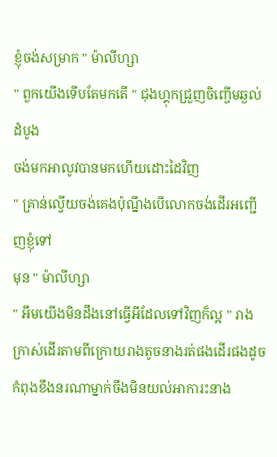ខ្ញុំចង់សម្រាក " ម៉ាលីហ្សា
" ពួកយេីងទេីបតែមកតេី " ជុងហ្គុកជ្រួញចិញ្ចេីមឆ្ងល់ដំបូង
ចង់មកអាលូវបានមកហេីយដោះដៃវិញ
" គ្រាន់ល្វេីយចង់គេងប៉ុណ្នឹងបេីលោកចង់ដេីរអញ្ជេីញខ្ញុំទៅ
មុន " ម៉ាលីហ្សា
" អឹមយេីងមិនដឹងនៅធ្វេីអីដែលទៅវិញក៏ល្អ " រាងក្រាស់ដេីរតាមពីក្រោយរាងតូចនាងរត់ផងដេីរផងដូចកំពុងខឹងនរណាម្នាក់ចឹងមិនយល់អាការះនាង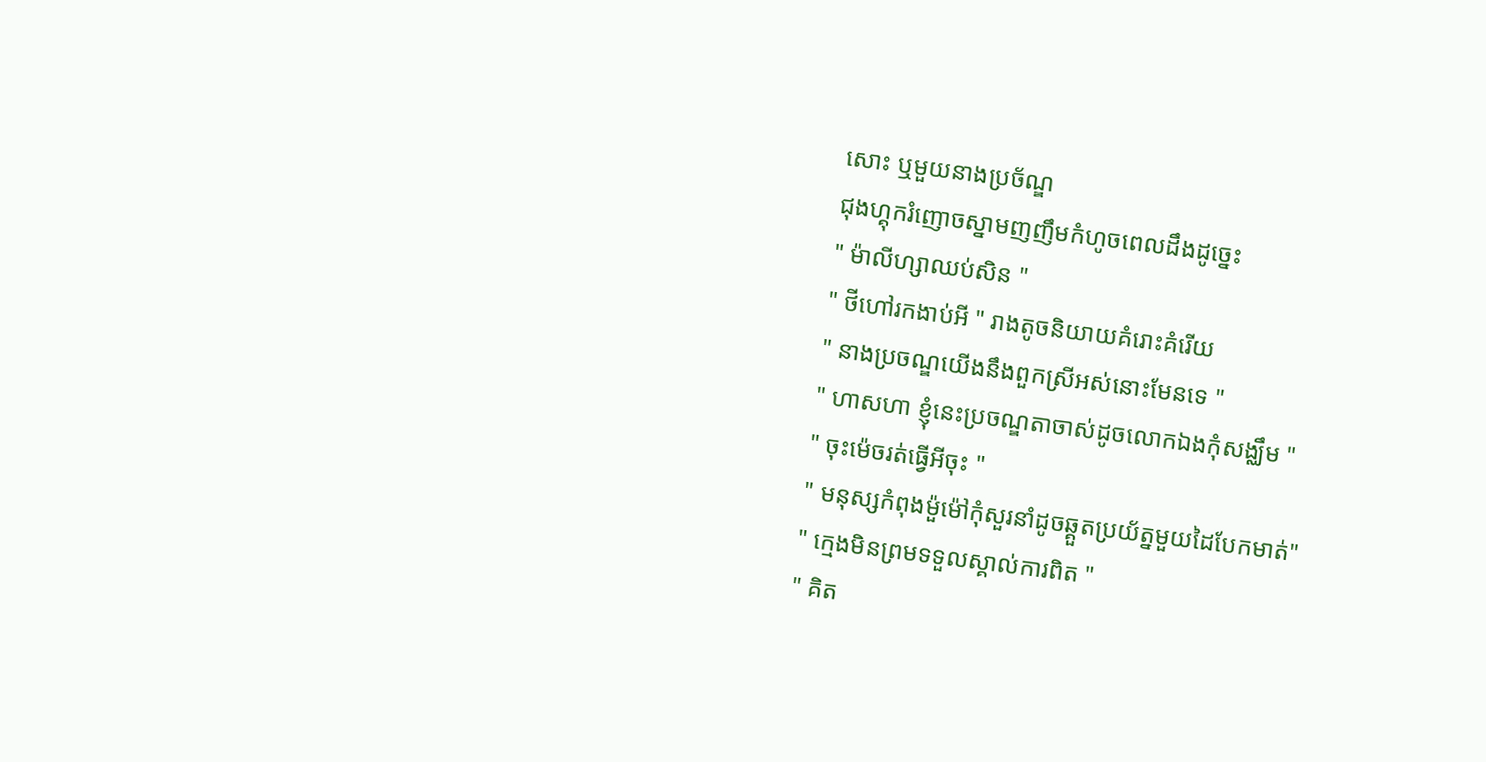សោះ ឬមួយនាងប្រច័ណ្ឌ
ជុងហ្គុករំញោចស្នាមញញឹមកំហូចពេលដឹងដូច្នេះ
" ម៉ាលីហ្សាឈប់សិន "
" ថីហៅរកងាប់អី " រាងតូចនិយាយគំរោះគំរើយ
" នាងប្រចណ្ឌយេីងនឹងពួកស្រីអស់នោះមែនទេ "
" ហាសហា ខ្ញុំនេះប្រចណ្ឌតាចាស់ដូចលោកឯងកុំសង្ឈឹម "
" ចុះម៉េចរត់ធ្វេីអីចុះ "
" មនុស្សកំពុងម៉ួម៉ៅកុំសួរនាំដូចឆ្គួតប្រយ័ត្នមួយដៃបែកមាត់"
" ក្មេងមិនព្រមទទួលស្គាល់ការពិត "
" គិត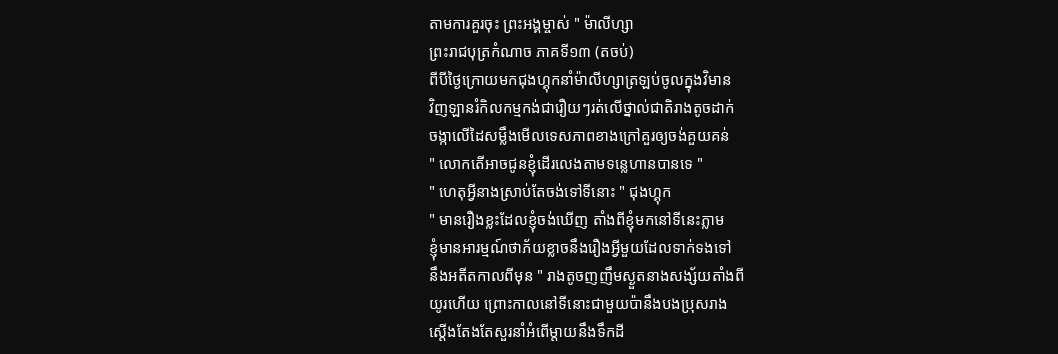តាមការគួរចុះ ព្រះអង្គម្ចាស់ " ម៉ាលីហ្សា
ព្រះរាជបុត្រកំណាច ភាគទី១៣ (តចប់)
ពីបីថ្ងៃក្រោយមកជុងហ្គុកនាំម៉ាលីហ្សាត្រឡប់ចូលក្នុងវិមាន
វិញឡានរំកិលកម្មកង់ជារឿយៗរត់លេីថ្នាល់ជាតិរាងតូចដាក់
ចង្កាលេីដៃសម្លឹងមេីលទេសភាពខាងក្រៅគួរឲ្យចង់គួយគន់
" លោកតេីអាចជូនខ្ញុំដេីរលេងតាមទន្លេហានបានទេ "
" ហេតុអ្វីនាងស្រាប់តែចង់ទៅទីនោះ " ជុងហ្គុក
" មានរឿងខ្លះដែលខ្ញុំចង់ឃេីញ តាំងពីខ្ញុំមកនៅទីនេះភ្លាម
ខ្ញុំមានអារម្មណ៍ថាភ័យខ្លាចនឹងរឿងអ្វីមួយដែលទាក់ទងទៅ
នឹងអតីតកាលពីមុន " រាងតូចញញឹមស្ងួតនាងសង្ស័យតាំងពី
យូរហេីយ ព្រោះកាលនៅទីនោះជាមួយប៉ានឹងបងប្រុសរាង
ស្ដេីងតែងតែសួរនាំអំពេីម្ដាយនឹងទឹកដី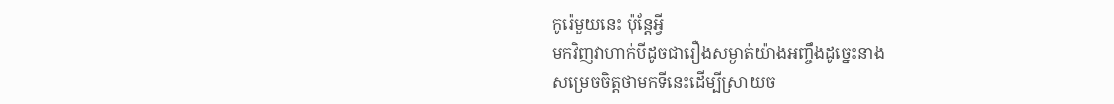កូរ៉េមួយនេះ ប៉ុន្ដែអ្វី
មកវិញវាហាក់បីដូចជារឿងសម្ងាត់យ៉ាងអញ្ចឹងដូច្នេះនាង
សម្រេចចិត្ដថាមកទីនេះដេីម្បីស្រាយច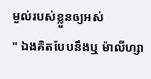ម្ងល់របស់ខ្លួនឲ្យអស់
" ឯងគិតបែបនឹងឬ ម៉ាលីហ្សា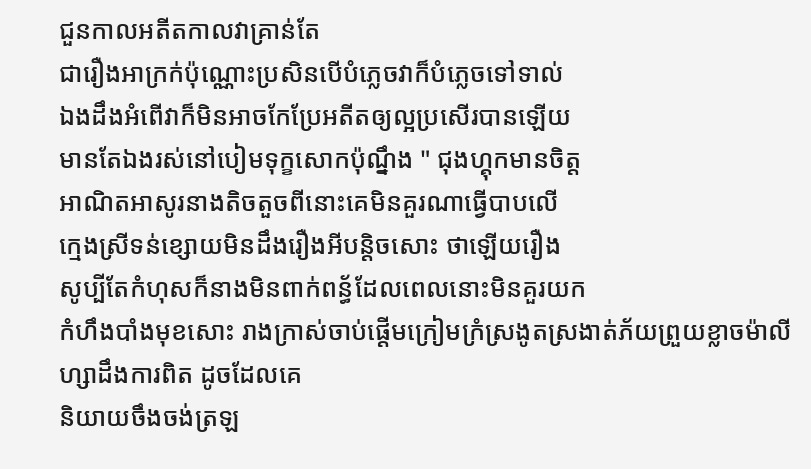ជួនកាលអតីតកាលវាគ្រាន់តែ
ជារឿងអាក្រក់ប៉ុណ្ណោះប្រសិនបេីបំភ្លេចវាក៏បំភ្លេចទៅទាល់
ឯងដឹងអំពេីវាក៏មិនអាចកែប្រែអតីតឲ្យល្អប្រសេីរបានឡេីយ
មានតែឯងរស់នៅបៀមទុក្ខសោកប៉ុណ្នឹង " ជុងហ្គុកមានចិត្ដ
អាណិតអាសូរនាងតិចតួចពីនោះគេមិនគួរណាធ្វេីបាបលេី
ក្មេងស្រីទន់ខ្សោយមិនដឹងរឿងអីបន្ដិចសោះ ថាឡេីយរឿង
សូប្បីតែកំហុសក៏នាងមិនពាក់ពន្ធ័ដែលពេលនោះមិនគួរយក
កំហឹងបាំងមុខសោះ រាងក្រាស់ចាប់ផ្ដេីមក្រៀមក្រំស្រងូតស្រងាត់ភ័យព្រួយខ្លាចម៉ាលីហ្សាដឹងការពិត ដូចដែលគេ
និយាយចឹងចង់ត្រឡ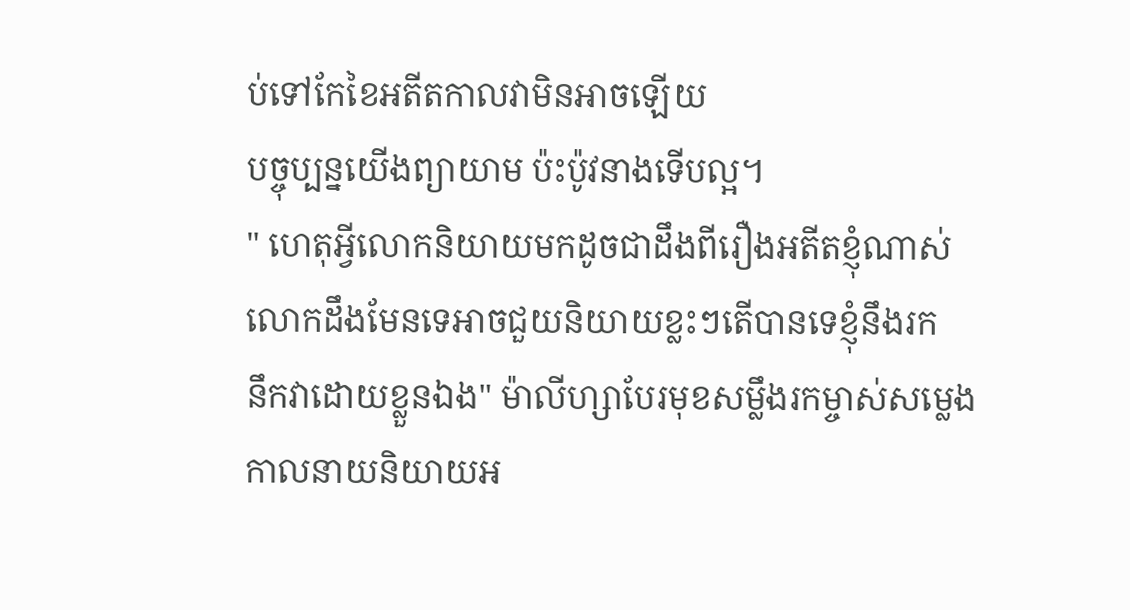ប់ទៅកែខៃអតីតកាលវាមិនអាចឡេីយ
បច្ចុប្បន្នយេីងព្យាយាម ប៉ះប៉ូវនាងទេីបល្អ។
" ហេតុអ្វីលោកនិយាយមកដូចជាដឹងពីរឿងអតីតខ្ញុំណាស់
លោកដឹងមែនទេអាចជួយនិយាយខ្លះៗតេីបានទេខ្ញុំនឹងរក
នឹកវាដោយខ្លួនឯង" ម៉ាលីហ្សាបែរមុខសម្លឹងរកម្ចាស់សម្លេង
កាលនាយនិយាយអ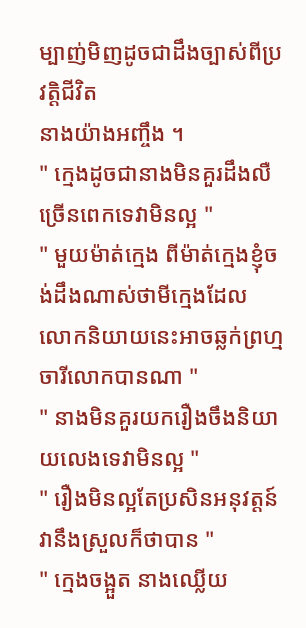ម្បាញ់មិញដូចជាដឹងច្បាស់ពីប្រវត្ដិជីវិត
នាងយ៉ាងអញ្ចឹង ។
" ក្មេងដូចជានាងមិនគួរដឹងលឺច្រេីនពេកទេវាមិនល្អ "
" មួយម៉ាត់ក្មេង ពីម៉ាត់ក្មេងខ្ញុំចង់ដឹងណាស់ថាមីក្មេងដែល
លោកនិយាយនេះអាចឆ្លក់ព្រហ្មចារីលោកបានណា "
" នាងមិនគួរយករឿងចឹងនិយាយលេងទេវាមិនល្អ "
" រឿងមិនល្អតែប្រសិនអនុវត្តន៍វានឹងស្រួលក៏ថាបាន "
" ក្មេងចង្អួត នាងឈ្លេីយ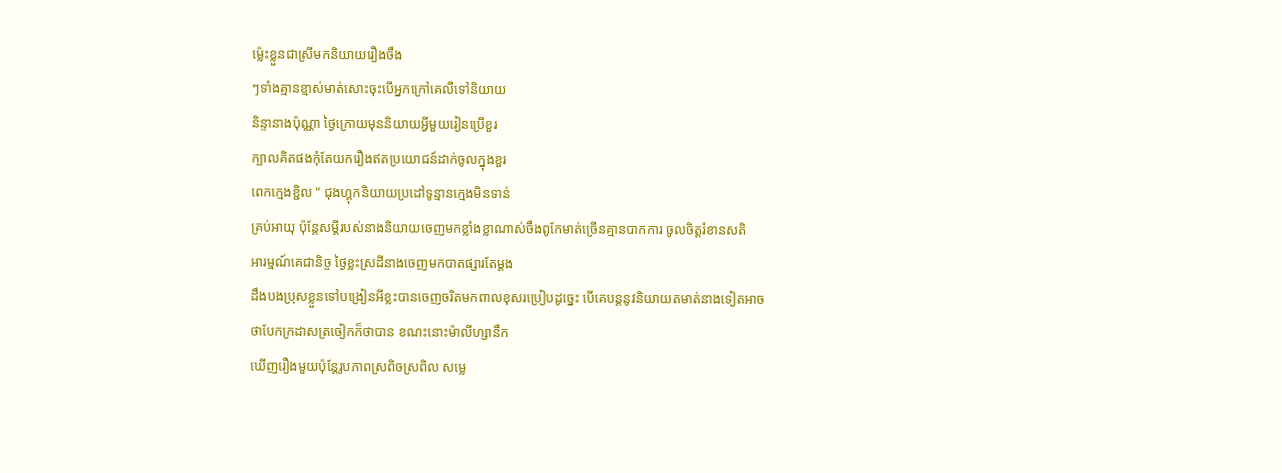ម្ល៉េះខ្លួនជាស្រីមកនិយាយរឿងចឹង
ៗទាំងគ្មានខ្មាស់មាត់សោះចុះបេីអ្នកក្រៅគេលឺទៅនិយាយ
និន្ទានាងប៉ុណ្ណា ថ្ងៃក្រោយមុននិយាយអ្វីមួយរៀនប្រេីខួរ
ក្បាលគិតផងកុំតែយករឿងឥតប្រយោជន៍ដាក់ចូលក្នុងខួរ
ពេកក្មេងខ្ជិល " ជុងហ្គុកនិយាយប្រដៅទូន្មានក្មេងមិនទាន់
គ្រប់អាយុ ប៉ុន្ដែសម្ដីរបស់នាងនិយាយចេញមកខ្លាំងខ្លាណាស់ចឹងពូកែមាត់ច្រេីនគ្មានបាកការ ចូលចិត្ដរំខានសតិ
អារម្មណ៍គេជានិច្ច ថ្ងៃខ្លះស្រដីនាងចេញមកបាតផ្សារតែម្ដង
ដឹងបងប្រុសខ្លួនទៅបង្រៀនអីខ្លះបានចេញចរិតមកពាលខុសរប្រៀបដូច្នេះ បេីគេបន្ដនូវនិយាយតមាត់នាងទៀតអាច
ថាបែកក្រដាសត្រចៀកក៏ថាបាន ខណះនោះម៉ាលីហ្សានឹក
ឃេីញរឿងមួយប៉ុន្ដែរូបភាពស្រពិចស្រពិល សម្លេ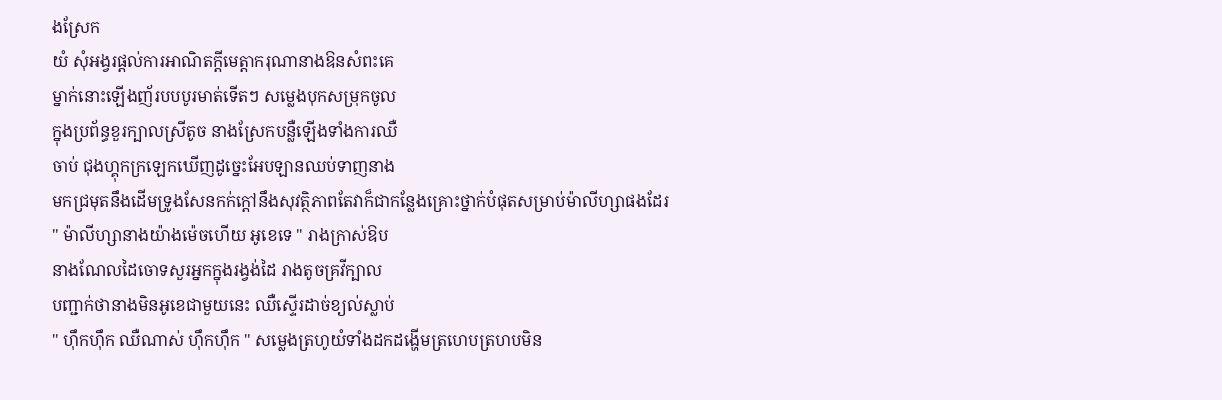ងស្រែក
យំ សុំអង្វរផ្ដល់ការអាណិតក្ដីមេត្ដាករុណានាងឱនសំពះគេ
ម្នាក់នោះឡេីងញ័របបបូរមាត់ទេីតៗ សម្លេងបុកសម្រុកចូល
ក្នុងប្រព័ន្ធខួរក្បាលស្រីតូច នាងស្រែកបន្លឺឡេីងទាំងការឈឺ
ចាប់ ជុងហ្គុកក្រឡេកឃេីញដូច្នេះអែបឡានឈប់ទាញនាង
មកជ្រមុតនឹងដេីមទ្រូងសែនកក់ក្ដៅនឹងសុវត្ថិភាពតែវាក៏ជាកន្លែងគ្រោះថ្នាក់បំផុតសម្រាប់ម៉ាលីហ្សាផងដែរ
" ម៉ាលីហ្សានាងយ៉ាងម៉េចហេីយ អូខេទេ " រាងក្រាស់ឱប
នាងណែលដៃចោទសួរអ្នកក្នុងរង្វង់ដៃ រាងតូចគ្រវីក្បាល
បញ្ជាក់ថានាងមិនអូខេជាមួយនេះ ឈឺស្ទេីរដាច់ខ្យល់ស្លាប់
" ហុឹកហុឹក ឈឺណាស់ ហុឹកហុឹក " សម្លេងត្រហូយំទាំងដកដង្ហេីមត្រហេបត្រហបមិន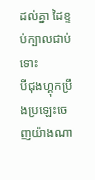ដល់គ្នា ដៃខ្ទប់ក្បាលជាប់ទោះ
បីជុងហ្គុកប្រឹងប្រឡេះចេញយ៉ាងណា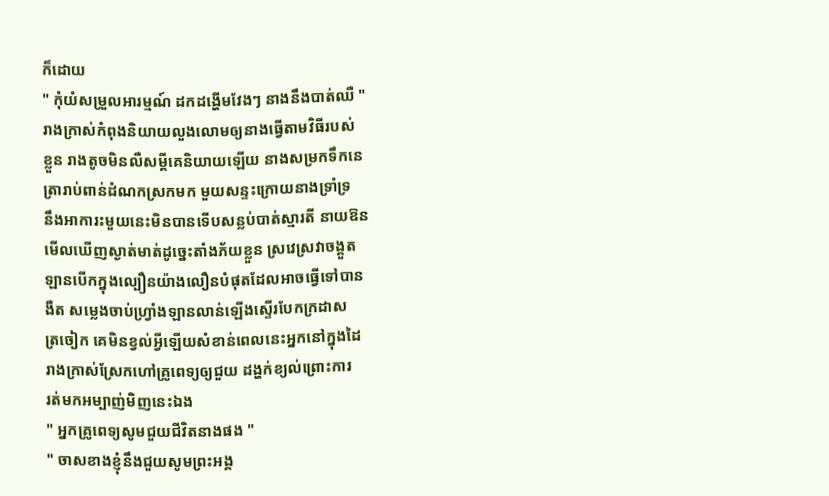ក៏ដោយ
" កុំយំសម្រួលអារម្មណ៍ ដកដង្ហើមវែងៗ នាងនឹងបាត់ឈឺ "
រាងក្រាស់កំពុងនិយាយលួងលោមឲ្យនាងធ្វេីតាមវិធីរបស់
ខ្លួន រាងតូចមិនលឺសម្ដីគេនិយាយឡេីយ នាងសម្រកទឹកនេ
ត្រារាប់ពាន់ដំណកស្រកមក មួយសន្ទះក្រោយនាងទ្រាំទ្រ
នឹងអាការះមួយនេះមិនបានទេីបសន្លប់បាត់ស្មារតី នាយឱន
មេីលឃេីញស្ងាត់មាត់ដូច្នេះតាំងភ័យខ្លួន ស្រវេស្រវាចង្គួត
ឡានបេីកក្នុងល្បឿនយ៉ាងលឿនបំផុតដែលអាចធ្វេីទៅបាន
ងឺត សម្លេងចាប់ហ្រ្វាំងឡានលាន់ឡេីងស្ទេីរបែកក្រដាស
ត្រចៀក គេមិនខ្វល់អី្វឡេីយសំខាន់ពេលនេះអ្នកនៅក្នុងដៃ
រាងក្រាស់ស្រែកហៅគ្រូពេទ្យឲ្យជួយ ដង្ហក់ខ្យល់ព្រោះការ
រត់មកអម្បាញ់មិញនេះឯង
" អ្នកគ្រូពេទ្យសូមជួយជីវិតនាងផង "
" ចាសខាងខ្ញុំនឹងជួយសូមព្រះអង្គ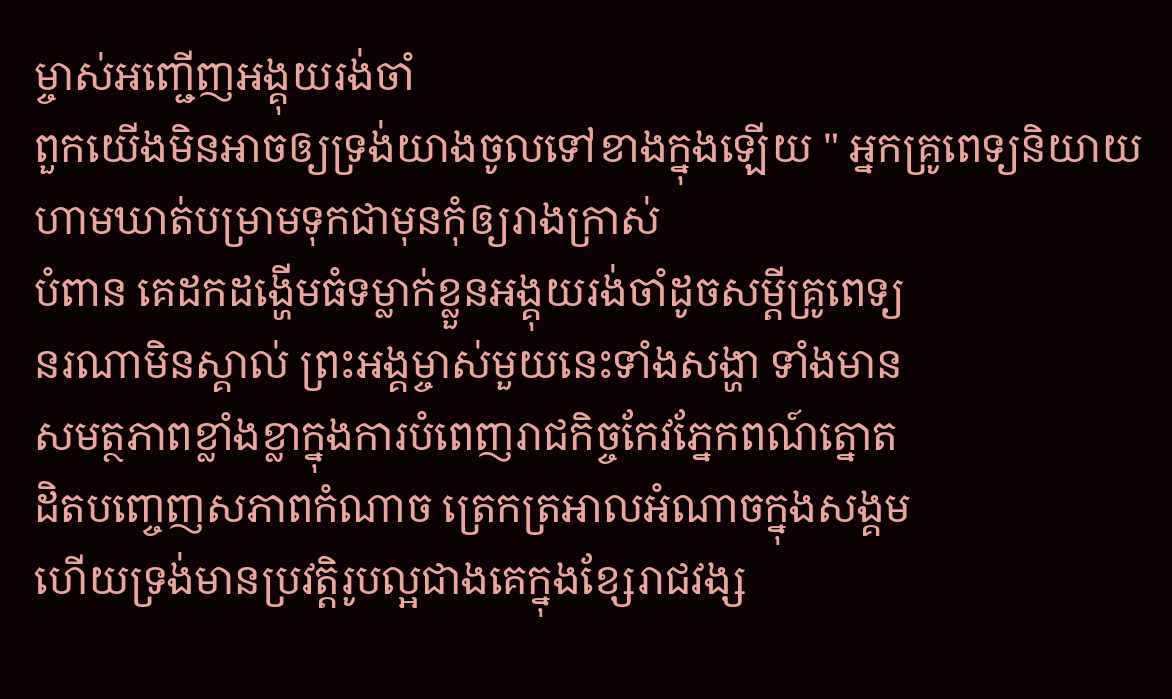ម្ចាស់អញ្ជេីញអង្គុយរង់ចាំ
ពួកយេីងមិនអាចឲ្យទ្រង់យាងចូលទៅខាងក្នុងឡេីយ " អ្នកគ្រូពេទ្យនិយាយហាមឃាត់បម្រាមទុកជាមុនកុំឲ្យរាងក្រាស់
បំពាន គេដកដង្ហេីមធំទម្លាក់ខ្លួនអង្គុយរង់ចាំដូចសម្ដីគ្រូពេទ្យ
នរណាមិនស្គាល់ ព្រះអង្គម្ចាស់មួយនេះទាំងសង្ហា ទាំងមាន
សមត្ថភាពខ្លាំងខ្លាក្នុងការបំពេញរាជកិច្ចកែវភ្នែកពណ៍ត្នោត
ដិតបញ្ចេញសភាពកំណាច ត្រេកត្រអាលអំណាចក្នុងសង្គម
ហេីយទ្រង់មានប្រវត្ដិរូបល្អជាងគេក្នុងខ្សែរាជវង្ស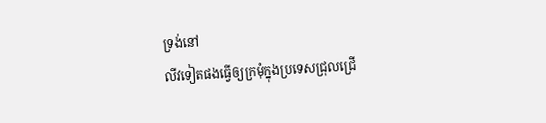ទ្រង់នៅ
លីវទៀតផងធ្វេីឲ្យក្រមុំក្នុងប្រទេសជ្រុលជ្រេី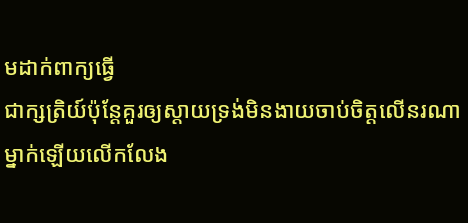មដាក់ពាក្យធ្វេី
ជាក្សត្រិយ៍ប៉ុន្ដែគួរឲ្យស្ដាយទ្រង់មិនងាយចាប់ចិត្ដលេីនរណាម្នាក់ឡេីយលេីកលែង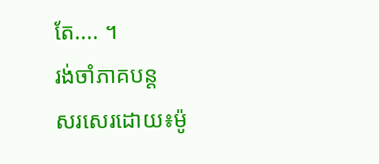តែ.... ។
រង់ចាំភាគបន្ដ
សរសេរដោយ៖ម៉ូ